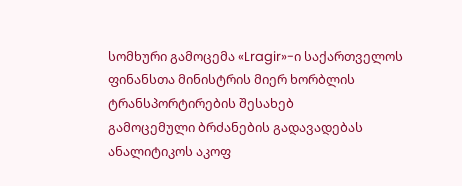სომხური გამოცემა «Lragir»-ი საქართველოს ფინანსთა მინისტრის მიერ ხორბლის ტრანსპორტირების შესახებ
გამოცემული ბრძანების გადავადებას ანალიტიკოს აკოფ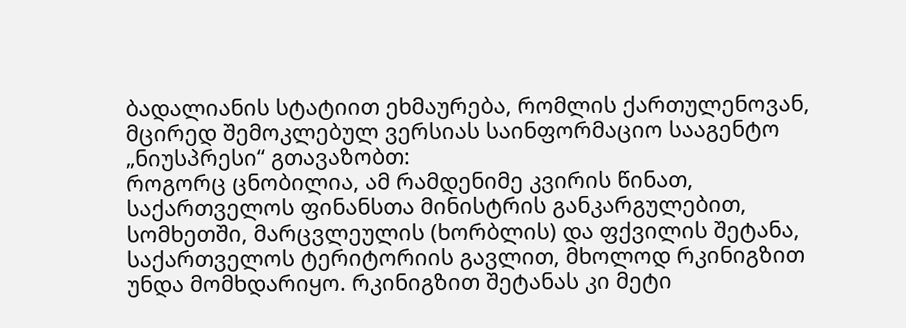ბადალიანის სტატიით ეხმაურება, რომლის ქართულენოვან, მცირედ შემოკლებულ ვერსიას საინფორმაციო სააგენტო „ნიუსპრესი“ გთავაზობთ:
როგორც ცნობილია, ამ რამდენიმე კვირის წინათ, საქართველოს ფინანსთა მინისტრის განკარგულებით, სომხეთში, მარცვლეულის (ხორბლის) და ფქვილის შეტანა, საქართველოს ტერიტორიის გავლით, მხოლოდ რკინიგზით უნდა მომხდარიყო. რკინიგზით შეტანას კი მეტი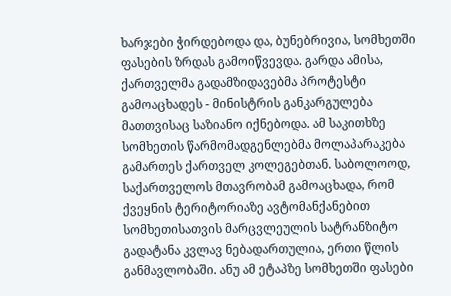ხარჯები ჭირდებოდა და, ბუნებრივია, სომხეთში ფასების ზრდას გამოიწვევდა. გარდა ამისა, ქართველმა გადამზიდავებმა პროტესტი გამოაცხადეს - მინისტრის განკარგულება მათთვისაც საზიანო იქნებოდა. ამ საკითხზე სომხეთის წარმომადგენლებმა მოლაპარაკება გამართეს ქართველ კოლეგებთან. საბოლოოდ, საქართველოს მთავრობამ გამოაცხადა, რომ ქვეყნის ტერიტორიაზე ავტომანქანებით სომხეთისათვის მარცვლეულის სატრანზიტო გადატანა კვლავ ნებადართულია, ერთი წლის განმავლობაში. ანუ ამ ეტაპზე სომხეთში ფასები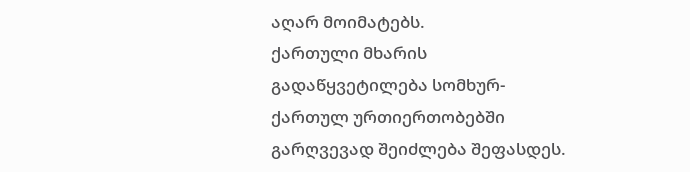აღარ მოიმატებს.
ქართული მხარის გადაწყვეტილება სომხურ-ქართულ ურთიერთობებში გარღვევად შეიძლება შეფასდეს.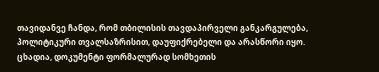თავიდანვე ჩანდა, რომ თბილისის თავდაპირველი განკარგულება, პოლიტიკური თვალსაზრისით, დაუფიქრებელი და არასწორი იყო. ცხადია, დოკუმენტი ფორმალურად სომხეთის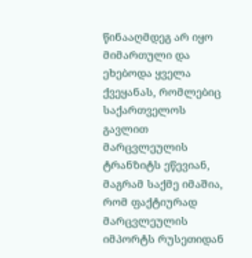წინააღმდეგ არ იყო მიმართული და ეხებოდა ყველა ქვეყანას, რომლებიც საქართველოს გავლით მარცვლეულის ტრანზიტს ეწევიან, მაგრამ საქმე იმაშია, რომ ფაქტიურად მარცვლეულის იმპორტს რუსეთიდან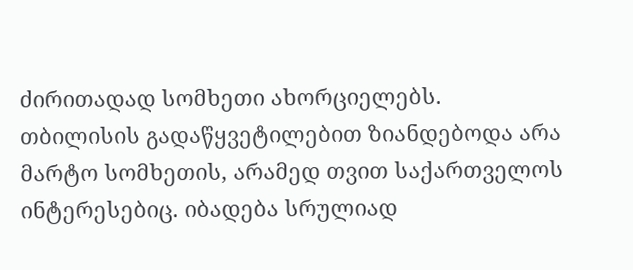ძირითადად სომხეთი ახორციელებს.
თბილისის გადაწყვეტილებით ზიანდებოდა არა მარტო სომხეთის, არამედ თვით საქართველოს ინტერესებიც. იბადება სრულიად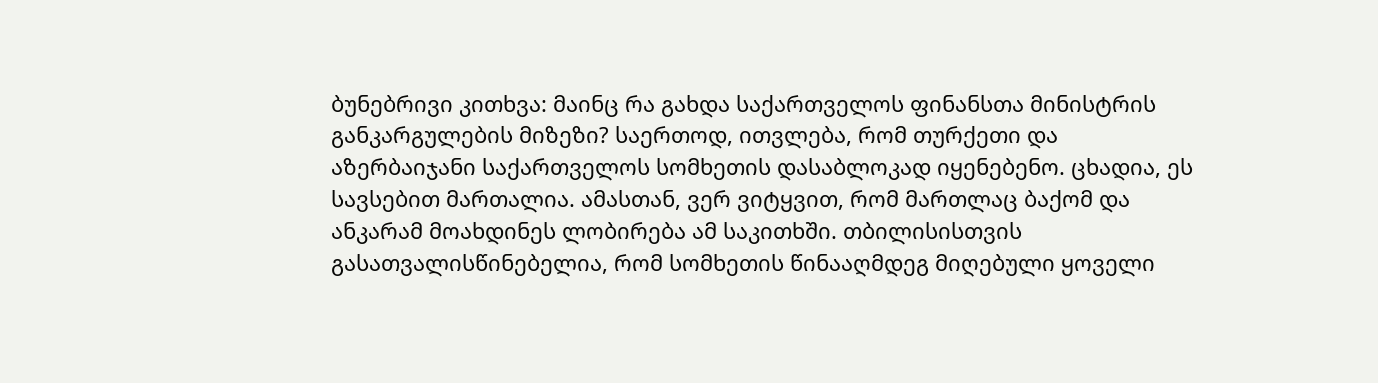ბუნებრივი კითხვა: მაინც რა გახდა საქართველოს ფინანსთა მინისტრის განკარგულების მიზეზი? საერთოდ, ითვლება, რომ თურქეთი და აზერბაიჯანი საქართველოს სომხეთის დასაბლოკად იყენებენო. ცხადია, ეს სავსებით მართალია. ამასთან, ვერ ვიტყვით, რომ მართლაც ბაქომ და ანკარამ მოახდინეს ლობირება ამ საკითხში. თბილისისთვის გასათვალისწინებელია, რომ სომხეთის წინააღმდეგ მიღებული ყოველი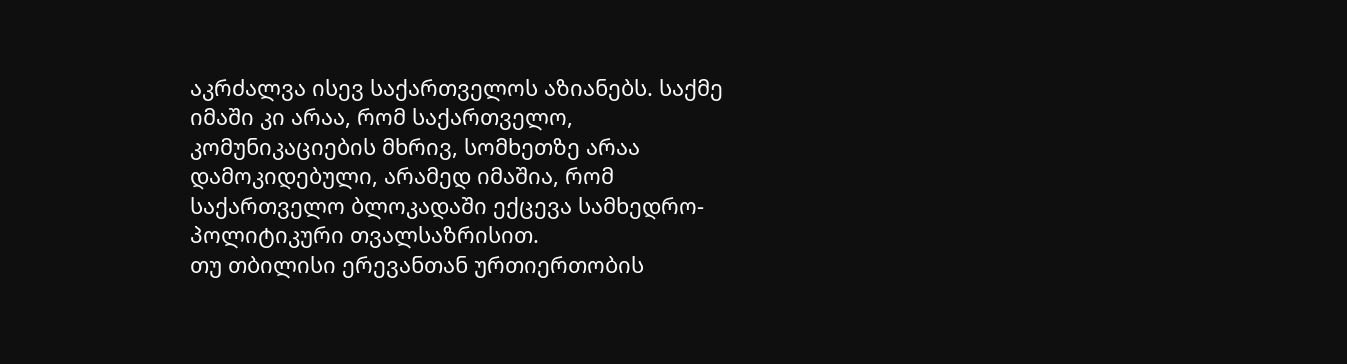აკრძალვა ისევ საქართველოს აზიანებს. საქმე იმაში კი არაა, რომ საქართველო, კომუნიკაციების მხრივ, სომხეთზე არაა დამოკიდებული, არამედ იმაშია, რომ საქართველო ბლოკადაში ექცევა სამხედრო-პოლიტიკური თვალსაზრისით.
თუ თბილისი ერევანთან ურთიერთობის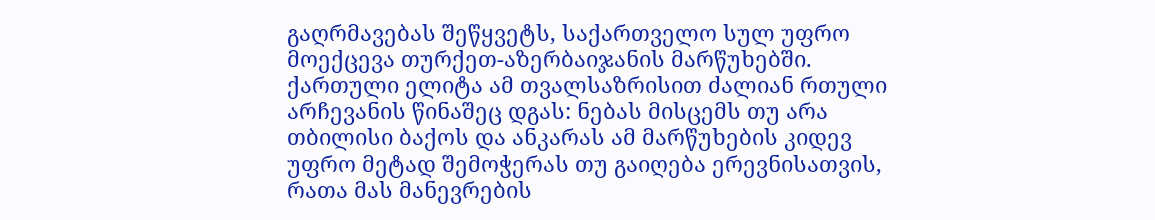გაღრმავებას შეწყვეტს, საქართველო სულ უფრო მოექცევა თურქეთ-აზერბაიჯანის მარწუხებში. ქართული ელიტა ამ თვალსაზრისით ძალიან რთული არჩევანის წინაშეც დგას: ნებას მისცემს თუ არა თბილისი ბაქოს და ანკარას ამ მარწუხების კიდევ უფრო მეტად შემოჭერას თუ გაიღება ერევნისათვის, რათა მას მანევრების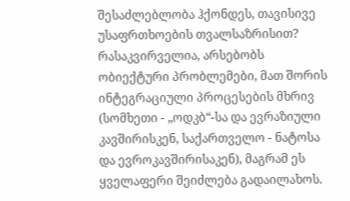შესაძლებლობა ჰქონდეს, თავისივე უსაფრთხოების თვალსაზრისით?
რასაკვირველია, არსებობს ობიექტური პრობლემები, მათ შორის ინტეგრაციული პროცესების მხრივ (სომხეთი - „ოდკბ“-სა და ევრაზიული კავშირისკენ, საქართველო - ნატოსა და ევროკავშირისაკენ), მაგრამ ეს ყველაფერი შეიძლება გადაილახოს.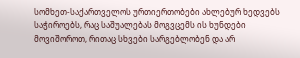სომხეთ-საქართველოს ურთიერთობები ახლებურ ხედვებს საჭიროებს, რაც საშუალებას მოგვცემს ის ხუნდები მოვიშოროთ, რითაც სხვები სარგებლობენ და არ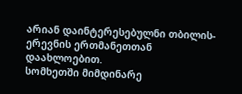არიან დაინტერესებულნი თბილის-ერევნის ერთმანეთთან დაახლოებით.
სომხეთში მიმდინარე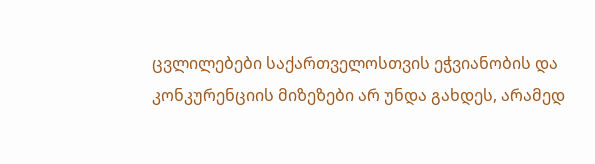ცვლილებები საქართველოსთვის ეჭვიანობის და კონკურენციის მიზეზები არ უნდა გახდეს, არამედ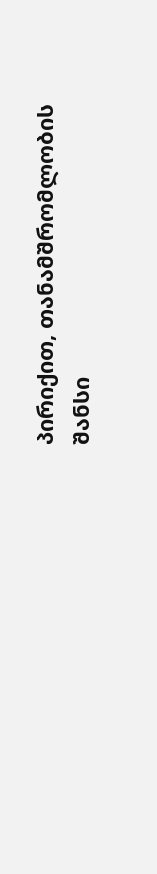პირიქით, თანამშრომლობის შანსი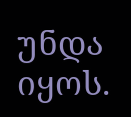უნდა იყოს.